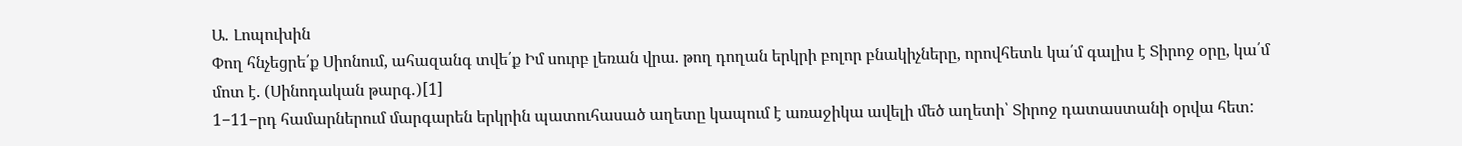Ա․ Լոպուխին
Փող հնչեցրե՛ք Սիոնում, ահազանգ տվե՛ք Իմ սուրբ լեռան վրա. թող դողան երկրի բոլոր բնակիչները, որովհետև կա՛մ գալիս է Տիրոջ օրը, կա՛մ մոտ է. (Սինոդական թարգ․)[1]
1−11−րդ համարներում մարգարեն երկրին պատուհասած աղետը կապում է առաջիկա ավելի մեծ աղետի՝ Տիրոջ դատաստանի օրվա հետ: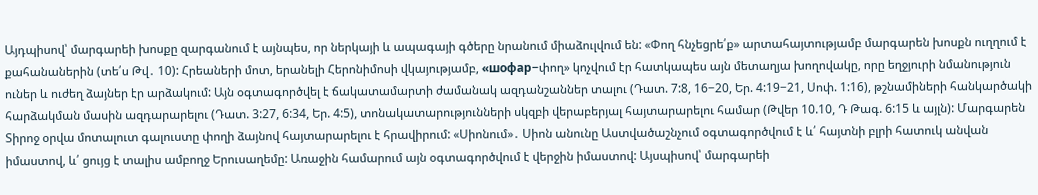Այդպիսով՝ մարգարեի խոսքը զարգանում է այնպես, որ ներկայի և ապագայի գծերը նրանում միաձուլվում են: «Փող հնչեցրե՛ք» արտահայտությամբ մարգարեն խոսքն ուղղում է քահանաներին (տե՛ս Թվ․ 10): Հրեաների մոտ, երանելի Հերոնիմոսի վկայությամբ, «шофар−փող» կոչվում էր հատկապես այն մետաղյա խողովակը, որը եղջյուրի նմանություն ուներ և ուժեղ ձայներ էր արձակում: Այն օգտագործվել է ճակատամարտի ժամանակ ազդանշաններ տալու (Դատ. 7:8, 16−20, Եր. 4:19−21, Սոփ. 1:16), թշնամիների հանկարծակի հարձակման մասին ազդարարելու (Դատ. 3:27, 6:34, Եր. 4:5), տոնակատարությունների սկզբի վերաբերյալ հայտարարելու համար (Թվեր 10.10, Դ Թագ. 6:15 և այլն): Մարգարեն Տիրոջ օրվա մոտալուտ գալուստը փողի ձայնով հայտարարելու է հրավիրում: «Սիոնում»․ Սիոն անունը Աստվածաշնչում օգտագործվում է և՛ հայտնի բլրի հատուկ անվան իմաստով, և՛ ցույց է տալիս ամբողջ Երուսաղեմը: Առաջին համարում այն օգտագործվում է վերջին իմաստով: Այսպիսով՝ մարգարեի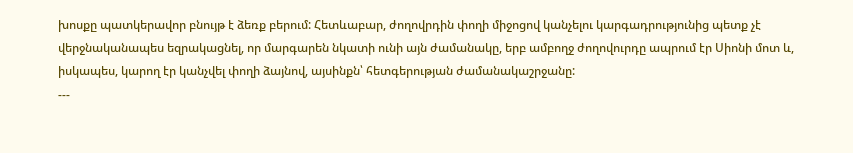խոսքը պատկերավոր բնույթ է ձեռք բերում: Հետևաբար, ժողովրդին փողի միջոցով կանչելու կարգադրությունից պետք չէ վերջնականապես եզրակացնել, որ մարգարեն նկատի ունի այն ժամանակը, երբ ամբողջ ժողովուրդը ապրում էր Սիոնի մոտ և, իսկապես, կարող էր կանչվել փողի ձայնով, այսինքն՝ հետգերության ժամանակաշրջանը:
---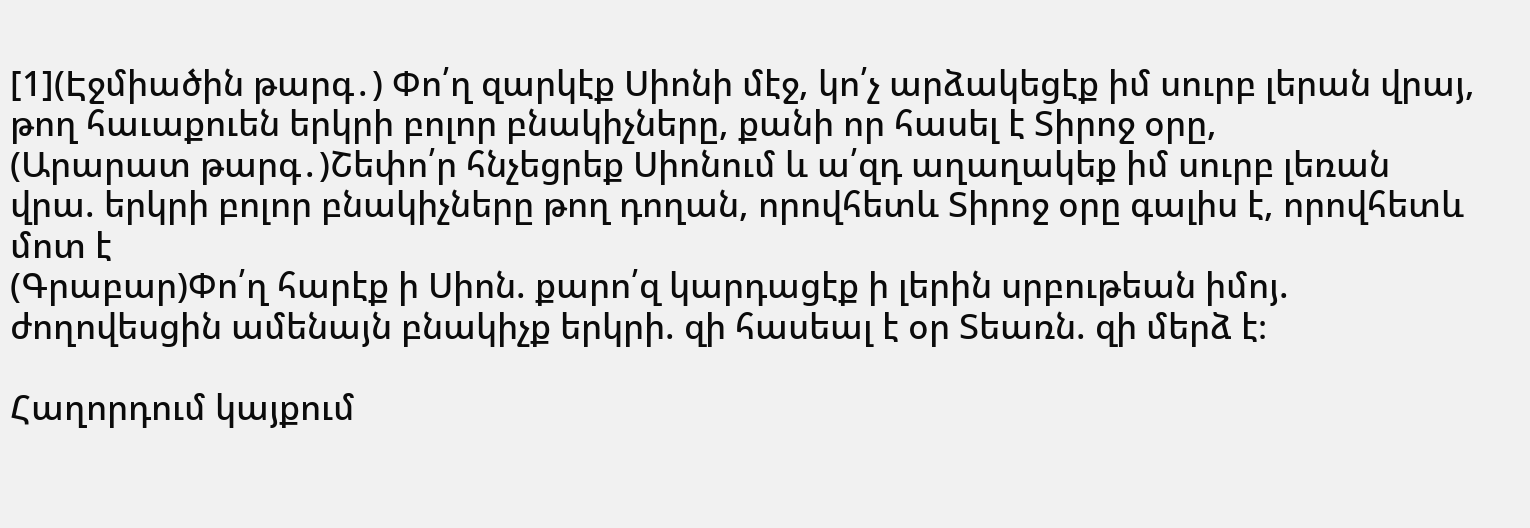[1](Էջմիածին թարգ․) Փո՛ղ զարկէք Սիոնի մէջ, կո՛չ արձակեցէք իմ սուրբ լերան վրայ, թող հաւաքուեն երկրի բոլոր բնակիչները, քանի որ հասել է Տիրոջ օրը,
(Արարատ թարգ․)Շեփո՛ր հնչեցրեք Սիոնում և ա՛զդ աղաղակեք իմ սուրբ լեռան վրա. երկրի բոլոր բնակիչները թող դողան, որովհետև Տիրոջ օրը գալիս է, որովհետև մոտ է
(Գրաբար)Փո՛ղ հարէք ի Սիոն. քարո՛զ կարդացէք ի լերին սրբութեան իմոյ. ժողովեսցին ամենայն բնակիչք երկրի. զի հասեալ է օր Տեառն. զի մերձ է։

Հաղորդում կայքում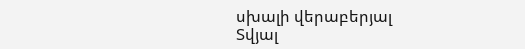սխալի վերաբերյալ
Տվյալ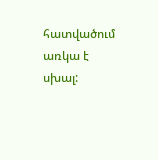հատվածում առկա է սխալ: